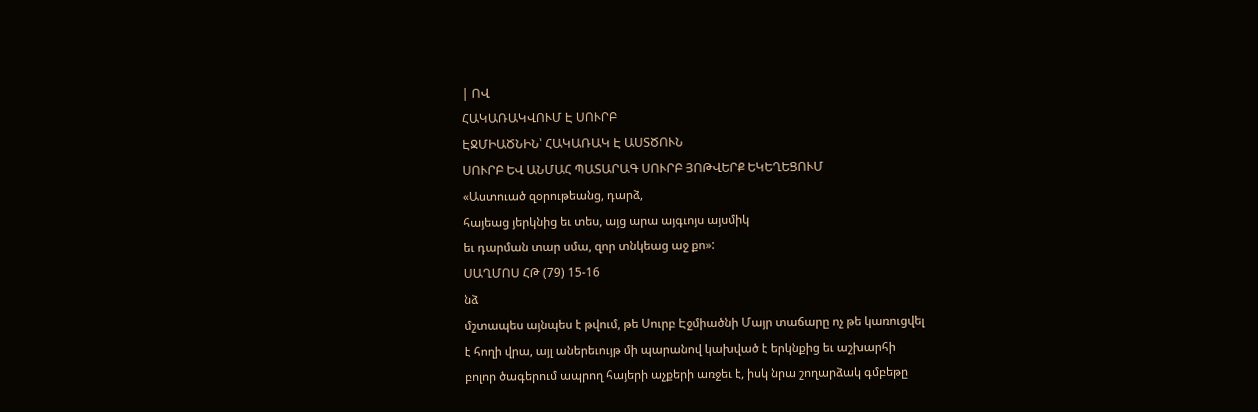| ՈՎ
ՀԱԿԱՌԱԿՎՈՒՄ Է ՍՈՒՐԲ
ԷՋՄԻԱԾՆԻՆ՝ ՀԱԿԱՌԱԿ Է ԱՍՏԾՈՒՆ
ՍՈՒՐԲ ԵՎ ԱՆՄԱՀ ՊԱՏԱՐԱԳ ՍՈՒՐԲ ՅՈԹՎԵՐՔ ԵԿԵՂԵՑՈՒՄ
«Աստուած զօրութեանց, դարձ,
հայեաց յերկնից եւ տես, այց արա այգւոյս այսմիկ
եւ դարման տար սմա, զոր տնկեաց աջ քո»:
ՍԱՂՄՈՍ ՀԹ (79) 15-16
նձ
մշտապես այնպես է թվում, թե Սուրբ Էջմիածնի Մայր տաճարը ոչ թե կառուցվել
է հողի վրա, այլ աներեւույթ մի պարանով կախված է երկնքից եւ աշխարհի
բոլոր ծագերում ապրող հայերի աչքերի առջեւ է, իսկ նրա շողարձակ գմբեթը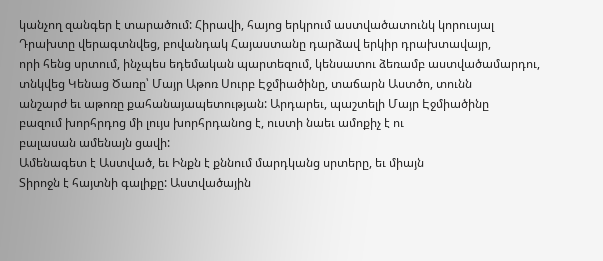կանչող զանգեր է տարածում: Հիրավի, հայոց երկրում աստվածատունկ կորուսյալ
Դրախտը վերագտնվեց, բովանդակ Հայաստանը դարձավ երկիր դրախտավայր,
որի հենց սրտում, ինչպես եդեմական պարտեզում, կենսատու ձեռամբ աստվածամարդու,
տնկվեց Կենաց Ծառը՝ Մայր Աթոռ Սուրբ Էջմիածինը, տաճարն Աստծո, տունն
անշարժ եւ աթոռը քահանայապետության: Արդարեւ, պաշտելի Մայր Էջմիածինը
բազում խորհրդոց մի լույս խորհրդանոց է, ուստի նաեւ ամոքիչ է ու
բալասան ամենայն ցավի:
Ամենագետ է Աստված, եւ Ինքն է քննում մարդկանց սրտերը, եւ միայն
Տիրոջն է հայտնի գալիքը: Աստվածային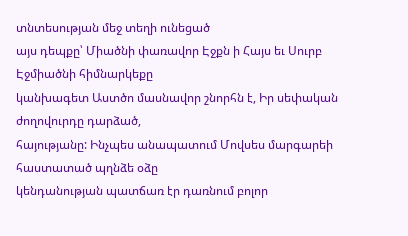տնտեսության մեջ տեղի ունեցած
այս դեպքը՝ Միածնի փառավոր Էջքն ի Հայս եւ Սուրբ Էջմիածնի հիմնարկեքը
կանխագետ Աստծո մասնավոր շնորհն է, Իր սեփական ժողովուրդը դարձած,
հայությանը: Ինչպես անապատում Մովսես մարգարեի հաստատած պղնձե օձը
կենդանության պատճառ էր դառնում բոլոր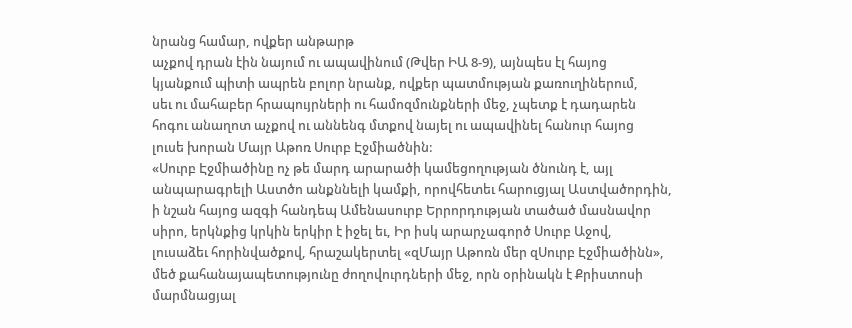նրանց համար, ովքեր անթարթ
աչքով դրան էին նայում ու ապավինում (Թվեր ԻԱ 8-9), այնպես էլ հայոց
կյանքում պիտի ապրեն բոլոր նրանք, ովքեր պատմության քառուղիներում,
սեւ ու մահաբեր հրապույրների ու համոզմունքների մեջ, չպետք է դադարեն
հոգու անաղոտ աչքով ու աննենգ մտքով նայել ու ապավինել հանուր հայոց
լուսե խորան Մայր Աթոռ Սուրբ Էջմիածնին:
«Սուրբ Էջմիածինը ոչ թե մարդ արարածի կամեցողության ծնունդ է, այլ
անպարագրելի Աստծո անքննելի կամքի, որովհետեւ հարուցյալ Աստվածորդին,
ի նշան հայոց ազգի հանդեպ Ամենասուրբ Երրորդության տածած մասնավոր
սիրո, երկնքից կրկին երկիր է իջել եւ, Իր իսկ արարչագործ Սուրբ Աջով,
լուսաձեւ հորինվածքով, հրաշակերտել «զՄայր Աթոռն մեր զՍուրբ Էջմիածինն»,
մեծ քահանայապետությունը ժողովուրդների մեջ, որն օրինակն է Քրիստոսի
մարմնացյալ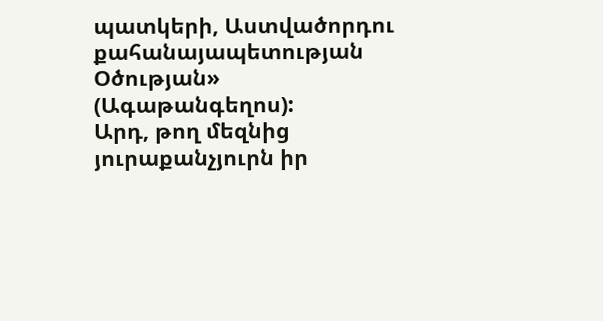պատկերի, Աստվածորդու քահանայապետության Օծության» (Ագաթանգեղոս):
Արդ, թող մեզնից յուրաքանչյուրն իր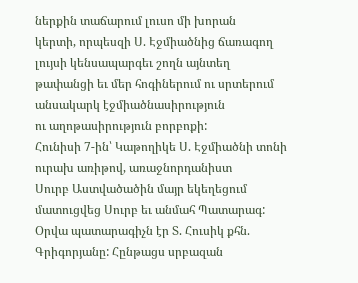ներքին տաճարում լուսո մի խորան
կերտի, որպեսզի Ս. Էջմիածնից ճառագող լույսի կենսապարգեւ շողն այնտեղ
թափանցի եւ մեր հոգիներում ու սրտերում անսակարկ էջմիածնասիրություն
ու աղոթասիրություն բորբոքի:
Հունիսի 7-ին՝ Կաթողիկե Ս. Էջմիածնի տոնի ուրախ առիթով, առաջնորդանիստ
Սուրբ Աստվածածին մայր եկեղեցում մատուցվեց Սուրբ եւ անմահ Պատարագ:
Օրվա պատարագիչն էր Տ. Հուսիկ քհն. Գրիգորյանը: Հընթացս սրբազան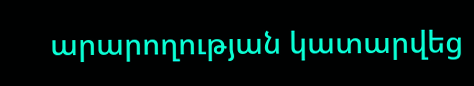արարողության կատարվեց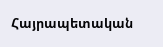Հայրապետական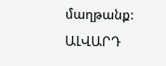մաղթանք:
ԱԼՎԱՐԴ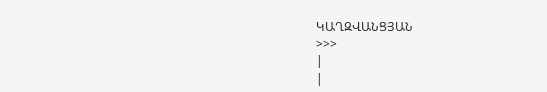ԿԱՂԶՎԱՆՑՅԱՆ
>>>
|
|